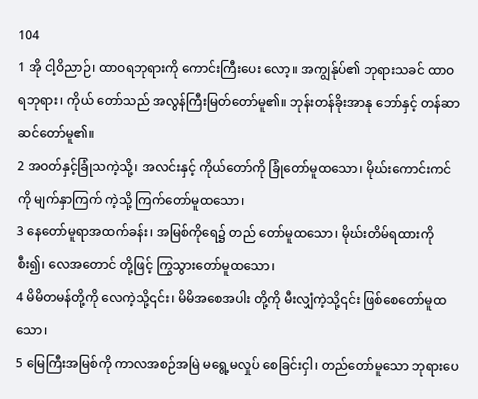104
1 အို ငါ့ဝိညာဉ်၊ ထာဝရဘုရားကို ကောင်းကြီးပေး လော့။ အကျွန်ုပ်၏ ဘုရားသခင် ထာဝရဘုရား၊ ကိုယ် တော်သည် အလွန်ကြီးမြတ်တော်မူ၏။ ဘုန်းတန်ခိုးအာနု ဘော်နှင့် တန်ဆာဆင်တော်မူ၏။
2 အဝတ်နှင့်ခြုံသကဲ့သို့၊ အလင်းနှင့် ကိုယ်တော်ကို ခြုံတော်မူထသော၊ မိုဃ်းကောင်းကင်ကို မျက်နှာကြက် ကဲ့သို့ ကြက်တော်မူထသော၊
3 နေတော်မူရာအထက်ခန်း၊ အမြစ်ကိုရေ၌ တည် တော်မူထသော၊ မိုဃ်းတိမ်ရထားကို စီး၍၊ လေအတောင် တို့ဖြင့် ကြွသွားတော်မူထသော၊
4 မိမိတမန်တို့ကို လေကဲ့သို့၎င်း၊ မိမိအစေအပါး တို့ကို မီးလျှံကဲ့သို့၎င်း ဖြစ်စေတော်မူထသော၊
5 မြေကြီးအမြစ်ကို ကာလအစဉ်အမြဲ မရွေ့မလှုပ် စေခြင်းငှါ၊ တည်တော်မူသော ဘုရားပေ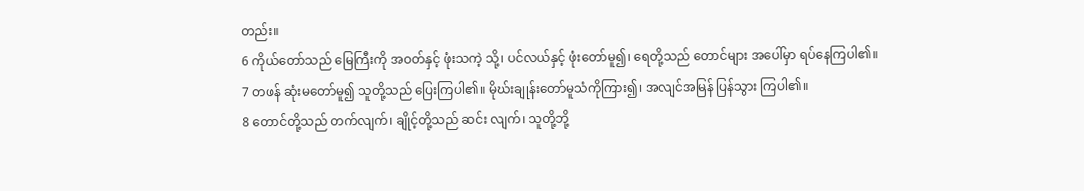တည်း။
6 ကိုယ်တော်သည် မြေကြီးကို အဝတ်နှင့် ဖုံးသကဲ့ သို့၊ ပင်လယ်နှင့် ဖုံးတော်မူ၍၊ ရေတို့သည် တောင်များ အပေါ်မှာ ရပ်နေကြပါ၏။
7 တဖန် ဆုံးမတော်မူ၍ သူတို့သည် ပြေးကြပါ၏။ မိုဃ်းချုန်းတော်မူသံကိုကြား၍၊ အလျင်အမြန် ပြန်သွား ကြပါ၏။
8 တောင်တို့သည် တက်လျက်၊ ချိုင့်တို့သည် ဆင်း လျက်၊ သူတို့ဘို့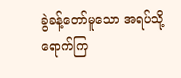ခွဲခန့်တော်မူသော အရပ်သို့ ရောက်ကြ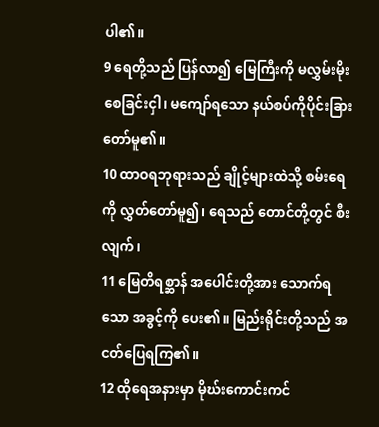ပါ၏။
9 ရေတို့သည် ပြန်လာ၍ မြေကြီးကို မလွှမ်းမိုး စေခြင်းငှါ၊ မကျော်ရသော နယ်စပ်ကိုပိုင်းခြားတော်မူ၏။
10 ထာဝရဘုရားသည် ချိုင့်များထဲသို့ စမ်းရေကို လွှတ်တော်မူ၍၊ ရေသည် တောင်တို့တွင် စီးလျက်၊
11 မြေတိရစ္ဆာန် အပေါင်းတို့အား သောက်ရသော အခွင့်ကို ပေး၏။ မြည်းရိုင်းတို့သည် အငတ်ပြေရကြ၏။
12 ထိုရေအနားမှာ မိုဃ်းကောင်းကင်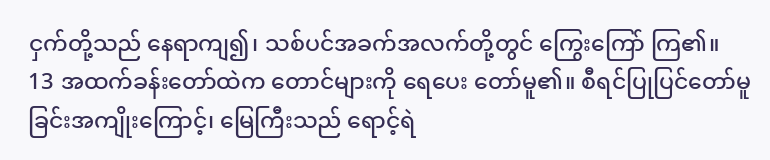ငှက်တို့သည် နေရာကျ၍၊ သစ်ပင်အခက်အလက်တို့တွင် ကြွေးကြော် ကြ၏။
13 အထက်ခန်းတော်ထဲက တောင်များကို ရေပေး တော်မူ၏။ စီရင်ပြုပြင်တော်မူခြင်းအကျိုးကြောင့်၊ မြေကြီးသည် ရောင့်ရဲ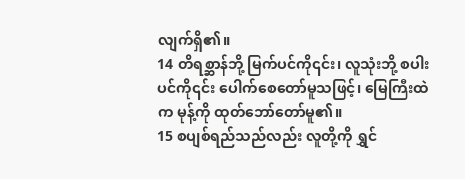လျက်ရှိ၏။
14 တိရစ္ဆာန်ဘို့ မြက်ပင်ကို၎င်း၊ လူသုံးဘို့ စပါးပင်ကို၎င်း ပေါက်စေတော်မူသဖြင့်၊ မြေကြီးထဲက မုန့်ကို ထုတ်ဘော်တော်မူ၏။
15 စပျစ်ရည်သည်လည်း လူတို့ကို ရွှင်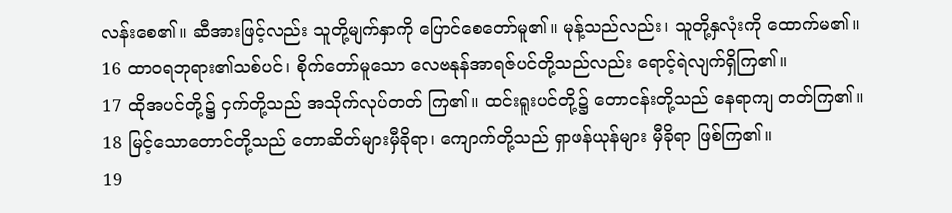လန်းစေ၏။ ဆီအားဖြင့်လည်း သူတို့မျက်နှာကို ပြောင်စေတော်မူ၏။ မုန့်သည်လည်း၊ သူတို့နှလုံးကို ထောက်မ၏။
16 ထာဝရဘုရား၏သစ်ပင်၊ စိုက်တော်မူသော လေဗနုန်အာရဇ်ပင်တို့သည်လည်း ရောင့်ရဲလျက်ရှိကြ၏။
17 ထိုအပင်တို့၌ ငှက်တို့သည် အသိုက်လုပ်တတ် ကြ၏။ ထင်းရူးပင်တို့၌ တောငန်းတို့သည် နေရာကျ တတ်ကြ၏။
18 မြင့်သောတောင်တို့သည် တောဆိတ်များမှီခိုရာ၊ ကျောက်တို့သည် ရှာဖန်ယုန်များ မှီခိုရာ ဖြစ်ကြ၏။
19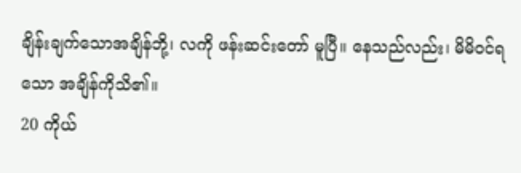ချိန်းချက်သောအချိန်ဘို့၊ လကို ဖန်းဆင်းတော် မူပြီ။ နေသည်လည်း၊ မိမိဝင်ရသော အချိန်ကိုသိ၏။
20 ကိုယ်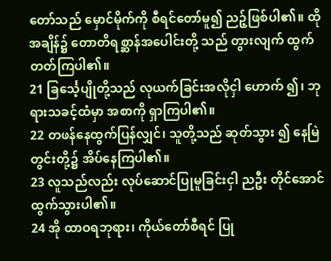တော်သည် မှောင်မိုက်ကို စီရင်တော်မူ၍ ညဉ့်ဖြစ်ပါ၏။ ထိုအချိန်၌ တောတိရစ္ဆာန်အပေါင်းတို့ သည် တွားလျက် ထွက်တတ်ကြပါ၏။
21 ခြင်္သေ့ပျိုတို့သည် လုယက်ခြင်းအလိုငှါ ဟောက် ၍၊ ဘုရားသခင့်ထံမှာ အစာကို ရှာကြပါ၏။
22 တဖန်နေထွက်ပြန်လျှင်၊ သူတို့သည် ဆုတ်သွား ၍ နေမြဲတွင်းတို့၌ အိပ်နေကြပါ၏။
23 လူသည်လည်း လုပ်ဆောင်ပြုမူခြင်းငှါ ညဦး တိုင်အောင် ထွက်သွားပါ၏။
24 အို ထာဝရဘုရား၊ ကိုယ်တော်စီရင် ပြု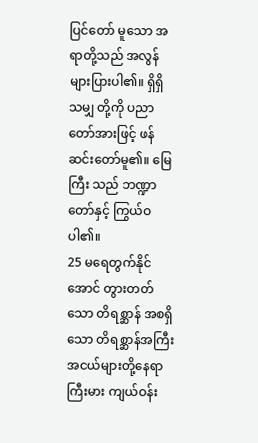ပြင်တော် မူသော အရာတို့သည် အလွန်များပြားပါ၏။ ရှိရှိသမျှ တို့ကို ပညာတော်အားဖြင့် ဖန်ဆင်းတော်မူ၏။ မြေကြီး သည် ဘဏ္ဍာတော်နှင့် ကြွယ်ဝပါ၏။
25 မရေတွက်နိုင်အောင် တွားတတ်သော တိရစ္ဆာန် အစရှိသော တိရစ္ဆာန်အကြီးအငယ်များတို့နေရာ ကြီးမား ကျယ်ဝန်း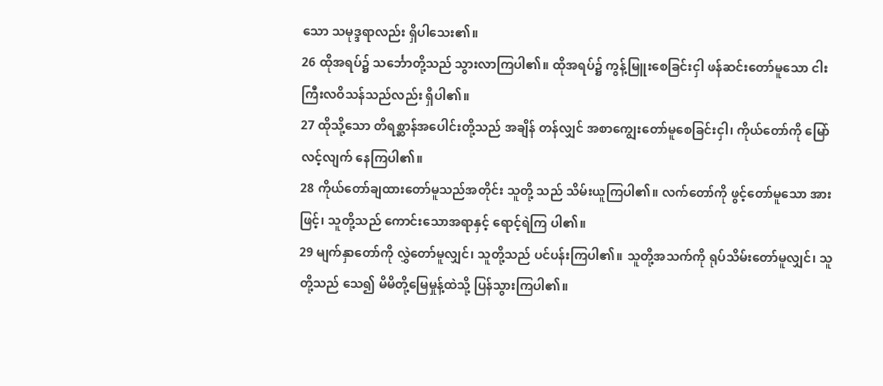သော သမုဒ္ဒရာလည်း ရှိပါသေး၏။
26 ထိုအရပ်၌ သင်္ဘောတို့သည် သွားလာကြပါ၏။ ထိုအရပ်၌ ကွန့်မြူးစေခြင်းငှါ ဖန်ဆင်းတော်မူသော ငါးကြီးလဝိသန်သည်လည်း ရှိပါ၏။
27 ထိုသို့သော တိရစ္ဆာန်အပေါင်းတို့သည် အချိန် တန်လျှင် အစာကျွေးတော်မူစေခြင်းငှါ၊ ကိုယ်တော်ကို မြော်လင့်လျက် နေကြပါ၏။
28 ကိုယ်တော်ချထားတော်မူသည်အတိုင်း သူတို့ သည် သိမ်းယူကြပါ၏။ လက်တော်ကို ဖွင့်တော်မူသော အားဖြင့်၊ သူတို့သည် ကောင်းသောအရာနှင့် ရောင့်ရဲကြ ပါ၏။
29 မျက်နှာတော်ကို လွှဲတော်မူလျှင်၊ သူတို့သည် ပင်ပန်းကြပါ၏။ သူတို့အသက်ကို ရုပ်သိမ်းတော်မူလျှင်၊ သူတို့သည် သေ၍ မိမိတို့မြေမှုန့်ထဲသို့ ပြန်သွားကြပါ၏။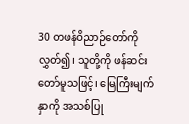30 တဖန်ဝိညာဉ်တော်ကို လွှတ်၍၊ သူတို့ကို ဖန်ဆင်းတော်မူသဖြင့်၊ မြေကြီးမျက်နှာကို အသစ်ပြု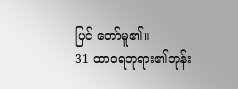ပြင် တော်မူ၏။
31 ထာဝရဘုရား၏ဘုန်း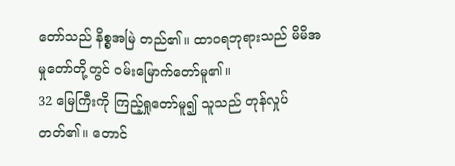တော်သည် နိစ္စအမြဲ တည်၏။ ထာဝရဘုရားသည် မိမိအမှုတော်တို့တွင် ဝမ်းမြောက်တော်မူ၏။
32 မြေကြီးကို ကြည့်ရှုတော်မူ၍ သူသည် တုန်လှုပ် တတ်၏။ တောင်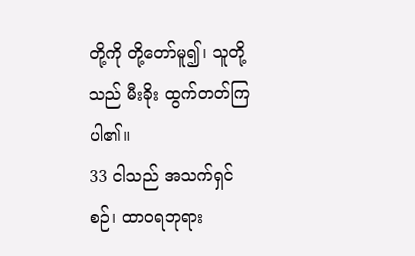တို့ကို တို့တော်မူ၍၊ သူတို့သည် မီးခိုး ထွက်တတ်ကြပါ၏။
33 ငါသည် အသက်ရှင်စဉ်၊ ထာဝရဘုရား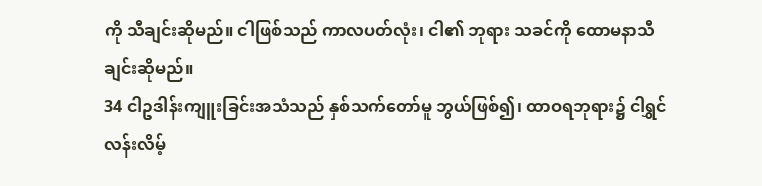ကို သီချင်းဆိုမည်။ ငါဖြစ်သည် ကာလပတ်လုံး၊ ငါ၏ ဘုရား သခင်ကို ထောမနာသီချင်းဆိုမည်။
34 ငါဥဒါန်းကျူးခြင်းအသံသည် နှစ်သက်တော်မူ ဘွယ်ဖြစ်၍၊ ထာဝရဘုရား၌ ငါရွှင်လန်းလိမ့်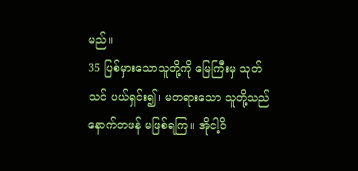မည်။
35 ပြစ်မှားသောသူတို့ကို မြေကြီးမှ သုတ်သင် ပယ်ရှင်း၍၊ မတရားသော သူတို့သည် နောက်တဖန် မဖြစ်ရကြ။ အိုငါ့ဝိ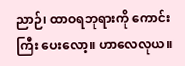ညာဉ်၊ ထာဝရဘုရားကို ကောင်းကြီး ပေးလော့။ ဟာလေလုယ။